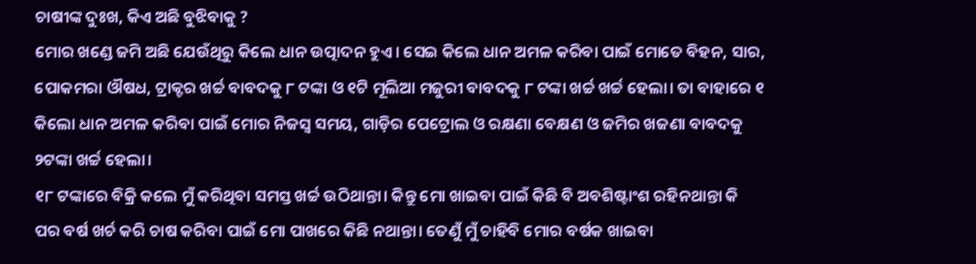ଚାଷୀଙ୍କ ଦୁଃଖ, କିଏ ଅଛି ବୁଝିବାକୁ ?
ମୋର ଖଣ୍ଡେ ଜମି ଅଛି ଯେଉଁଥିରୁ କିଲେ ଧାନ ଉତ୍ପାଦନ ହୁଏ। ସେଇ କିଲେ ଧାନ ଅମଳ କରିବା ପାଇଁ ମୋତେ ବିହନ, ସାର, ପୋକମରା ଔଷଧ, ଟ୍ରାକ୍ଟର ଖର୍ଚ୍ଚ ବାବଦକୁ ୮ ଟଙ୍କା ଓ ୧ଟି ମୂଲିଆ ମଜୁରୀ ବାବଦକୁ ୮ ଟଙ୍କା ଖର୍ଚ୍ଚ ଖର୍ଚ୍ଚ ହେଲା। ତା ବାହାରେ ୧ କିଲୋ ଧାନ ଅମଳ କରିବା ପାଇଁ ମୋର ନିଜସ୍ୱ ସମୟ, ଗାଡ଼ିର ପେଟ୍ରୋଲ ଓ ରକ୍ଷଣା ବେକ୍ଷଣ ଓ ଜମିର ଖଜଣା ବାବଦକୁ ୨ଟଙ୍କା ଖର୍ଚ୍ଚ ହେଲା।
୧୮ ଟଙ୍କାରେ ବିକ୍ରି କଲେ ମୁଁ କରିଥିବା ସମସ୍ତ ଖର୍ଚ୍ଚ ଉଠିଥାନ୍ତା। କିନ୍ତୁ ମୋ ଖାଇବା ପାଇଁ କିଛି ବି ଅବଶିଷ୍ଟାଂଶ ରହିନଥାନ୍ତା କି ପର ବର୍ଷ ଖର୍ଚ କରି ଚାଷ କରିବା ପାଇଁ ମୋ ପାଖରେ କିଛି ନଥାନ୍ତା। ତେଣୁଁ ମୁଁ ଚାହିବି ମୋର ବର୍ଷକ ଖାଇବା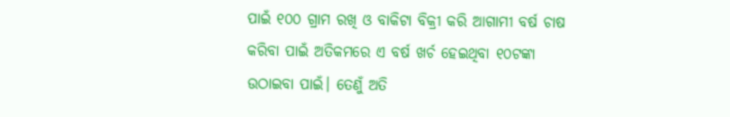ପାଇଁ ୧୦୦ ଗ୍ରାମ ରଖି ଓ ବାକିଟା ବିକ୍ରୀ କରି ଆଗାମୀ ବର୍ଷ ଚାଷ କରିବା ପାଇଁ ଅତିକମରେ ଏ ବର୍ଷ ଖର୍ଚ ହେଇଥିବା ୧୦ଟଙ୍କା ଉଠାଇବା ପାଇଁ। ତେଣୁଁ ଅତି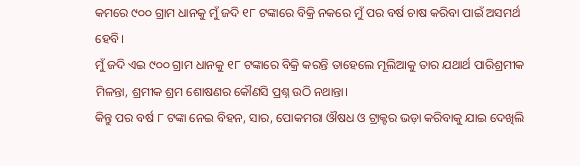କମରେ ୯୦୦ ଗ୍ରାମ ଧାନକୁ ମୁଁ ଜଦି ୧୮ ଟଙ୍କାରେ ବିକ୍ରି ନକରେ ମୁଁ ପର ବର୍ଷ ଚାଷ କରିବା ପାଇଁ ଅସମର୍ଥ ହେବି।
ମୁଁ ଜଦି ଏଇ ୯୦୦ ଗ୍ରାମ ଧାନକୁ ୧୮ ଟଙ୍କାରେ ବିକ୍ରି କରନ୍ତି ତାହେଲେ ମୂଲିଆକୁ ତାର ଯଥାର୍ଥ ପାରିଶ୍ରମୀକ ମିଳନ୍ତା, ଶ୍ରମୀକ ଶ୍ରମ ଶୋଷଣର କୌଣସି ପ୍ରଶ୍ନ ଉଠି ନଥାନ୍ତା।
କିନ୍ତୁ ପର ବର୍ଷ ୮ ଟଙ୍କା ନେଇ ବିହନ, ସାର, ପୋକମରା ଔଷଧ ଓ ଟ୍ରାକ୍ଟର ଭଡ଼ା କରିବାକୁ ଯାଇ ଦେଖିଲି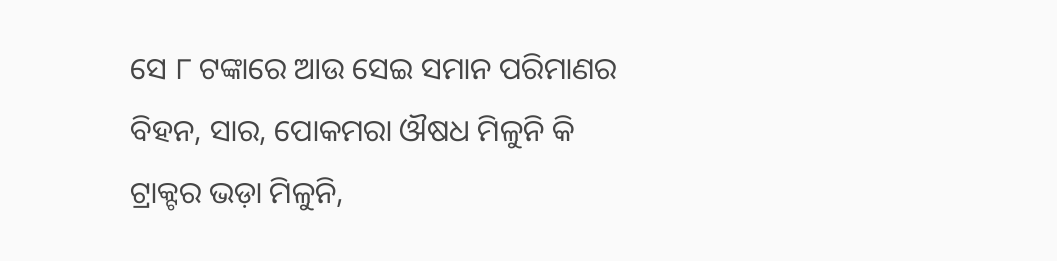ସେ ୮ ଟଙ୍କାରେ ଆଉ ସେଇ ସମାନ ପରିମାଣର ବିହନ, ସାର, ପୋକମରା ଔଷଧ ମିଳୁନି କି ଟ୍ରାକ୍ଟର ଭଡ଼ା ମିଳୁନି,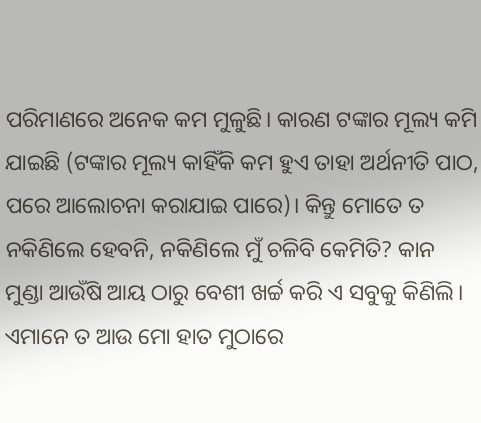ପରିମାଣରେ ଅନେକ କମ ମୁଳୁଛି। କାରଣ ଟଙ୍କାର ମୂଲ୍ୟ କମି ଯାଇଛି (ଟଙ୍କାର ମୂଲ୍ୟ କାହିଁକି କମ ହୁଏ ତାହା ଅର୍ଥନୀତି ପାଠ, ପରେ ଆଲୋଚନା କରାଯାଇ ପାରେ)। କିନ୍ତୁ ମୋତେ ତ ନକିଣିଲେ ହେବନି, ନକିଣିଲେ ମୁଁ ଚଳିବି କେମିତି? କାନ ମୁଣ୍ଡା ଆଉଁଷି ଆୟ ଠାରୁ ବେଶୀ ଖର୍ଚ୍ଚ କରି ଏ ସବୁକୁ କିଣିଲି। ଏମାନେ ତ ଆଉ ମୋ ହାତ ମୁଠାରେ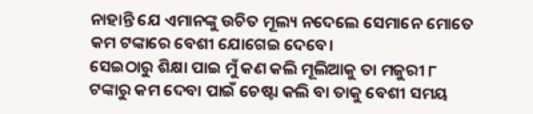ନାହାନ୍ତି ଯେ ଏମାନଙ୍କୁ ଉଚିତ ମୂଲ୍ୟ ନଦେଲେ ସେମାନେ ମୋତେ କମ ଟଙ୍କାରେ ବେଶୀ ଯୋଗେଇ ଦେବେ।
ସେଇଠାରୁ ଶିକ୍ଷା ପାଇ ମୁଁ କଣ କଲି ମୂଲିଆକୁ ତା ମଜୁରୀ ୮ ଟଙ୍କାରୁ କମ ଦେବା ପାଇଁ ଚେଷ୍ଟା କଲି ବା ତାକୁ ବେଶୀ ସମୟ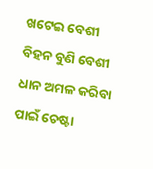ଖଟେଇ ବେଶୀ ବିହନ ବୁଣି ବେଶୀ ଧାନ ଅମଳ କରିବା ପାଇଁ ଚେଷ୍ଟା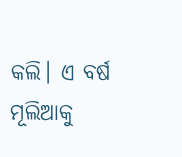କଲି। ଏ ବର୍ଷ ମୂଲିଆକୁ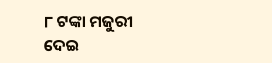୮ ଟଙ୍କା ମଜୁରୀ ଦେଇ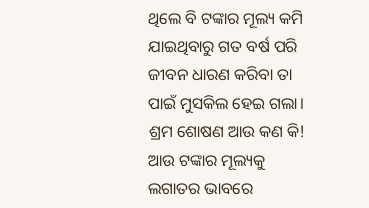ଥିଲେ ବି ଟଙ୍କାର ମୂଲ୍ୟ କମି ଯାଇଥିବାରୁ ଗତ ବର୍ଷ ପରି ଜୀବନ ଧାରଣ କରିବା ତା ପାଇଁ ମୁସକିଲ ହେଇ ଗଲା।
ଶ୍ରମ ଶୋଷଣ ଆଉ କଣ କି!
ଆଉ ଟଙ୍କାର ମୂଲ୍ୟକୁ ଲଗାତର ଭାବରେ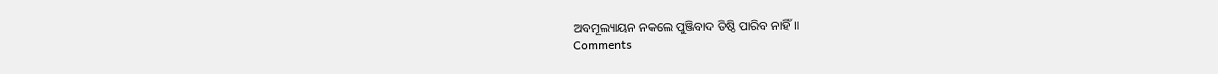ଅବମୂଲ୍ୟାୟନ ନକଲେ ପୁଞ୍ଜିବାଦ ତିଷ୍ଠି ପାରିବ ନାହିଁ॥
Comments